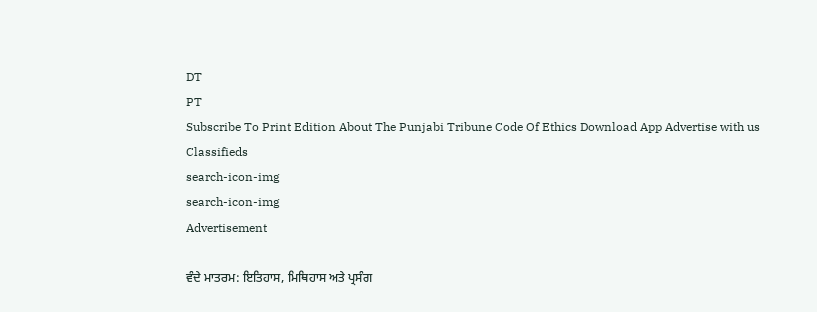DT
PT
Subscribe To Print Edition About The Punjabi Tribune Code Of Ethics Download App Advertise with us Classifieds
search-icon-img
search-icon-img
Advertisement

ਵੰਦੇ ਮਾਤਰਮ: ਇਤਿਹਾਸ, ਮਿਥਿਹਾਸ ਅਤੇ ਪ੍ਰਸੰਗ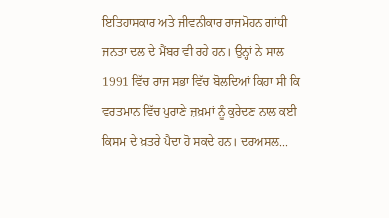ਇਤਿਹਾਸਕਾਰ ਅਤੇ ਜੀਵਨੀਕਾਰ ਰਾਜਮੋਹਨ ਗਾਂਧੀ ਜਨਤਾ ਦਲ ਦੇ ਮੈਂਬਰ ਵੀ ਰਹੇ ਹਨ। ਉਨ੍ਹਾਂ ਨੇ ਸਾਲ 1991 ਵਿੱਚ ਰਾਜ ਸਭਾ ਵਿੱਚ ਬੋਲਦਿਆਂ ਕਿਹਾ ਸੀ ਕਿ ਵਰਤਮਾਨ ਵਿੱਚ ਪੁਰਾਣੇ ਜ਼ਖ਼ਮਾਂ ਨੂੰ ਕੁਰੇਦਣ ਨਾਲ ਕਈ ਕਿਸਮ ਦੇ ਖ਼ਤਰੇ ਪੈਦਾ ਹੋ ਸਕਦੇ ਹਨ। ਦਰਅਸਲ...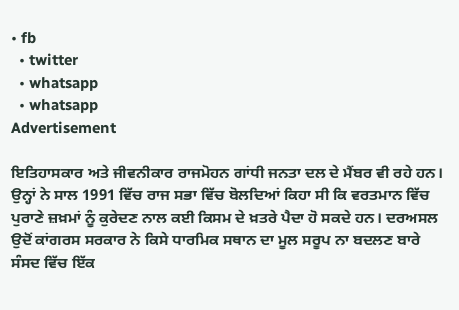• fb
  • twitter
  • whatsapp
  • whatsapp
Advertisement

ਇਤਿਹਾਸਕਾਰ ਅਤੇ ਜੀਵਨੀਕਾਰ ਰਾਜਮੋਹਨ ਗਾਂਧੀ ਜਨਤਾ ਦਲ ਦੇ ਮੈਂਬਰ ਵੀ ਰਹੇ ਹਨ। ਉਨ੍ਹਾਂ ਨੇ ਸਾਲ 1991 ਵਿੱਚ ਰਾਜ ਸਭਾ ਵਿੱਚ ਬੋਲਦਿਆਂ ਕਿਹਾ ਸੀ ਕਿ ਵਰਤਮਾਨ ਵਿੱਚ ਪੁਰਾਣੇ ਜ਼ਖ਼ਮਾਂ ਨੂੰ ਕੁਰੇਦਣ ਨਾਲ ਕਈ ਕਿਸਮ ਦੇ ਖ਼ਤਰੇ ਪੈਦਾ ਹੋ ਸਕਦੇ ਹਨ। ਦਰਅਸਲ ਉਦੋਂ ਕਾਂਗਰਸ ਸਰਕਾਰ ਨੇ ਕਿਸੇ ਧਾਰਮਿਕ ਸਥਾਨ ਦਾ ਮੂਲ ਸਰੂਪ ਨਾ ਬਦਲਣ ਬਾਰੇ ਸੰਸਦ ਵਿੱਚ ਇੱਕ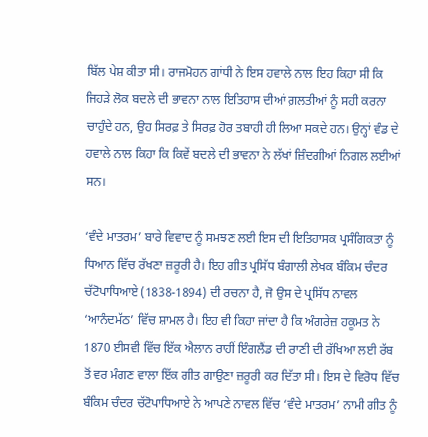ਬਿੱਲ ਪੇਸ਼ ਕੀਤਾ ਸੀ। ਰਾਜਮੋਹਨ ਗਾਂਧੀ ਨੇ ਇਸ ਹਵਾਲੇ ਨਾਲ ਇਹ ਕਿਹਾ ਸੀ ਕਿ ਜਿਹੜੇ ਲੋਕ ਬਦਲੇ ਦੀ ਭਾਵਨਾ ਨਾਲ ਇਤਿਹਾਸ ਦੀਆਂ ਗ਼ਲਤੀਆਂ ਨੂੰ ਸਹੀ ਕਰਨਾ ਚਾਹੁੰਦੇ ਹਨ, ਉਹ ਸਿਰਫ਼ ਤੇ ਸਿਰਫ਼ ਹੋਰ ਤਬਾਹੀ ਹੀ ਲਿਆ ਸਕਦੇ ਹਨ। ਉਨ੍ਹਾਂ ਵੰਡ ਦੇ ਹਵਾਲੇ ਨਾਲ ਕਿਹਾ ਕਿ ਕਿਵੇਂ ਬਦਲੇ ਦੀ ਭਾਵਨਾ ਨੇ ਲੱਖਾਂ ਜ਼ਿੰਦਗੀਆਂ ਨਿਗਲ ਲਈਆਂ ਸਨ।

‘ਵੰਦੇ ਮਾਤਰਮ’ ਬਾਰੇ ਵਿਵਾਦ ਨੂੰ ਸਮਝਣ ਲਈ ਇਸ ਦੀ ਇਤਿਹਾਸਕ ਪ੍ਰਸੰਗਿਕਤਾ ਨੂੰ ਧਿਆਨ ਵਿੱਚ ਰੱਖਣਾ ਜ਼ਰੂਰੀ ਹੈ। ਇਹ ਗੀਤ ਪ੍ਰਸਿੱਧ ਬੰਗਾਲੀ ਲੇਖਕ ਬੰਕਿਮ ਚੰਦਰ ਚੱਟੋਪਾਧਿਆਏ (1838-1894) ਦੀ ਰਚਨਾ ਹੈ, ਜੋ ਉਸ ਦੇ ਪ੍ਰਸਿੱਧ ਨਾਵਲ ‘ਆਨੰਦਮੱਠ’ ਵਿੱਚ ਸ਼ਾਮਲ ਹੈ। ਇਹ ਵੀ ਕਿਹਾ ਜਾਂਦਾ ਹੈ ਕਿ ਅੰਗਰੇਜ਼ ਹਕੂਮਤ ਨੇ 1870 ਈਸਵੀ ਵਿੱਚ ਇੱਕ ਐਲਾਨ ਰਾਹੀਂ ਇੰਗਲੈਂਡ ਦੀ ਰਾਣੀ ਦੀ ਰੱਖਿਆ ਲਈ ਰੱਬ ਤੋਂ ਵਰ ਮੰਗਣ ਵਾਲਾ ਇੱਕ ਗੀਤ ਗਾਉਣਾ ਜ਼ਰੂਰੀ ਕਰ ਦਿੱਤਾ ਸੀ। ਇਸ ਦੇ ਵਿਰੋਧ ਵਿੱਚ ਬੰਕਿਮ ਚੰਦਰ ਚੱਟੋਪਾਧਿਆਏ ਨੇ ਆਪਣੇ ਨਾਵਲ ਵਿੱਚ ‘ਵੰਦੇ ਮਾਤਰਮ’ ਨਾਮੀ ਗੀਤ ਨੂੰ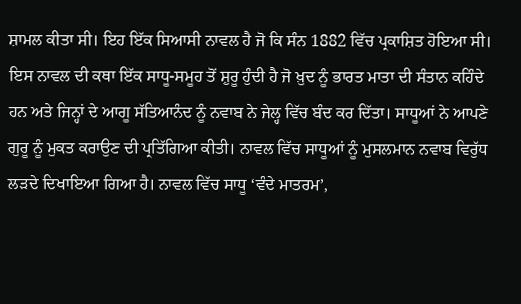ਸ਼ਾਮਲ ਕੀਤਾ ਸੀ। ਇਹ ਇੱਕ ਸਿਆਸੀ ਨਾਵਲ ਹੈ ਜੋ ਕਿ ਸੰਨ 1882 ਵਿੱਚ ਪ੍ਰਕਾਸ਼ਿਤ ਹੋਇਆ ਸੀ। ਇਸ ਨਾਵਲ ਦੀ ਕਥਾ ਇੱਕ ਸਾਧੂ-ਸਮੂਹ ਤੋਂ ਸ਼ੁਰੂ ਹੁੰਦੀ ਹੈ ਜੋ ਖ਼ੁਦ ਨੂੰ ਭਾਰਤ ਮਾਤਾ ਦੀ ਸੰਤਾਨ ਕਹਿੰਦੇ ਹਨ ਅਤੇ ਜਿਨ੍ਹਾਂ ਦੇ ਆਗੂ ਸੱਤਿਆਨੰਦ ਨੂੰ ਨਵਾਬ ਨੇ ਜੇਲ੍ਹ ਵਿੱਚ ਬੰਦ ਕਰ ਦਿੱਤਾ। ਸਾਧੂਆਂ ਨੇ ਆਪਣੇ ਗੁਰੂ ਨੂੰ ਮੁਕਤ ਕਰਾਉਣ ਦੀ ਪ੍ਰਤਿੱਗਿਆ ਕੀਤੀ। ਨਾਵਲ ਵਿੱਚ ਸਾਧੂਆਂ ਨੂੰ ਮੁਸਲਮਾਨ ਨਵਾਬ ਵਿਰੁੱਧ ਲੜਦੇ ਦਿਖਾਇਆ ਗਿਆ ਹੈ। ਨਾਵਲ ਵਿੱਚ ਸਾਧੂ ‘ਵੰਦੇ ਮਾਤਰਮ’,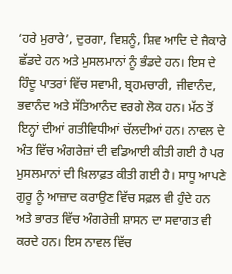‘ਹਰੇ ਮੁਰਾਰੇ’, ਦੁਰਗਾ, ਵਿਸ਼ਨੂੰ, ਸ਼ਿਵ ਆਦਿ ਦੇ ਜੈਕਾਰੇ ਛੱਡਦੇ ਹਨ ਅਤੇ ਮੁਸਲਮਾਨਾਂ ਨੂੰ ਭੰਡਦੇ ਹਨ। ਇਸ ਦੇ ਹਿੰਦੂ ਪਾਤਰਾਂ ਵਿੱਚ ਸਵਾਮੀ, ਬ੍ਰਹਮਚਾਰੀ, ਜੀਵਾਨੰਦ, ਭਵਾਨੰਦ ਅਤੇ ਸੱਤਿਆਨੰਦ ਵਰਗੇ ਲੋਕ ਹਨ। ਮੱਠ ਤੋਂ ਇਨ੍ਹਾਂ ਦੀਆਂ ਗਤੀਵਿਧੀਆਂ ਚੱਲਦੀਆਂ ਹਨ। ਨਾਵਲ ਦੇ ਅੰਤ ਵਿੱਚ ਅੰਗਰੇਜ਼ਾਂ ਦੀ ਵਡਿਆਈ ਕੀਤੀ ਗਈ ਹੈ ਪਰ ਮੁਸਲਮਾਨਾਂ ਦੀ ਖ਼ਿਲਾਫ਼ਤ ਕੀਤੀ ਗਈ ਹੈ। ਸਾਧੂ ਆਪਣੇ ਗੁਰੂ ਨੂੰ ਆਜ਼ਾਦ ਕਰਾਉਣ ਵਿੱਚ ਸਫ਼ਲ ਵੀ ਹੁੰਦੇ ਹਨ ਅਤੇ ਭਾਰਤ ਵਿੱਚ ਅੰਗਰੇਜ਼ੀ ਸ਼ਾਸਨ ਦਾ ਸਵਾਗਤ ਵੀ ਕਰਦੇ ਹਨ। ਇਸ ਨਾਵਲ ਵਿੱਚ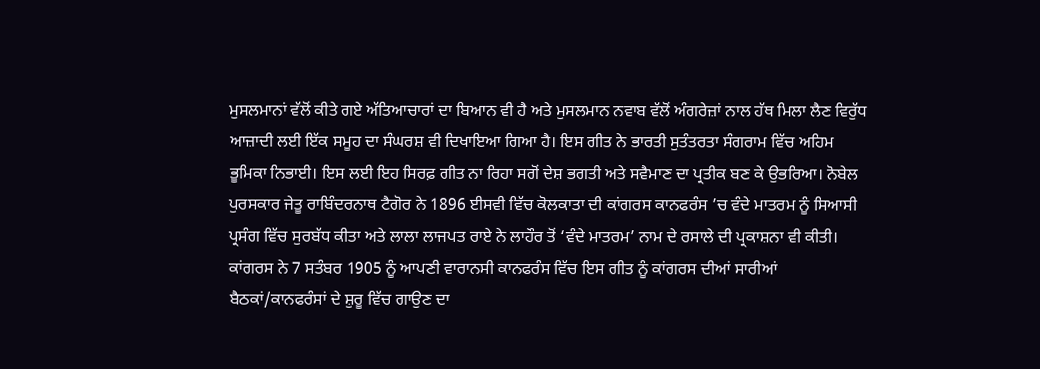ਮੁਸਲਮਾਨਾਂ ਵੱਲੋਂ ਕੀਤੇ ਗਏ ਅੱਤਿਆਚਾਰਾਂ ਦਾ ਬਿਆਨ ਵੀ ਹੈ ਅਤੇ ਮੁਸਲਮਾਨ ਨਵਾਬ ਵੱਲੋਂ ਅੰਗਰੇਜ਼ਾਂ ਨਾਲ ਹੱਥ ਮਿਲਾ ਲੈਣ ਵਿਰੁੱਧ ਆਜ਼ਾਦੀ ਲਈ ਇੱਕ ਸਮੂਹ ਦਾ ਸੰਘਰਸ਼ ਵੀ ਦਿਖਾਇਆ ਗਿਆ ਹੈ। ਇਸ ਗੀਤ ਨੇ ਭਾਰਤੀ ਸੁਤੰਤਰਤਾ ਸੰਗਰਾਮ ਵਿੱਚ ਅਹਿਮ ਭੂਮਿਕਾ ਨਿਭਾਈ। ਇਸ ਲਈ ਇਹ ਸਿਰਫ਼ ਗੀਤ ਨਾ ਰਿਹਾ ਸਗੋਂ ਦੇਸ਼ ਭਗਤੀ ਅਤੇ ਸਵੈਮਾਣ ਦਾ ਪ੍ਰਤੀਕ ਬਣ ਕੇ ਉਭਰਿਆ। ਨੋਬੇਲ ਪੁਰਸਕਾਰ ਜੇਤੂ ਰਾਬਿੰਦਰਨਾਥ ਟੈਗੋਰ ਨੇ 1896 ਈਸਵੀ ਵਿੱਚ ਕੋਲਕਾਤਾ ਦੀ ਕਾਂਗਰਸ ਕਾਨਫਰੰਸ ’ਚ ਵੰਦੇ ਮਾਤਰਮ ਨੂੰ ਸਿਆਸੀ ਪ੍ਰਸੰਗ ਵਿੱਚ ਸੁਰਬੱਧ ਕੀਤਾ ਅਤੇ ਲਾਲਾ ਲਾਜਪਤ ਰਾਏ ਨੇ ਲਾਹੌਰ ਤੋਂ ‘ਵੰਦੇ ਮਾਤਰਮ’ ਨਾਮ ਦੇ ਰਸਾਲੇ ਦੀ ਪ੍ਰਕਾਸ਼ਨਾ ਵੀ ਕੀਤੀ। ਕਾਂਗਰਸ ਨੇ 7 ਸਤੰਬਰ 1905 ਨੂੰ ਆਪਣੀ ਵਾਰਾਨਸੀ ਕਾਨਫਰੰਸ ਵਿੱਚ ਇਸ ਗੀਤ ਨੂੰ ਕਾਂਗਰਸ ਦੀਆਂ ਸਾਰੀਆਂ ਬੈਠਕਾਂ/ਕਾਨਫਰੰਸਾਂ ਦੇ ਸ਼ੁਰੂ ਵਿੱਚ ਗਾਉਣ ਦਾ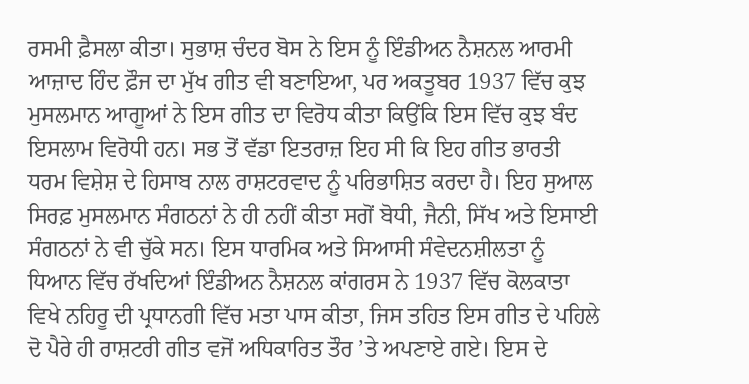ਰਸਮੀ ਫ਼ੈਸਲਾ ਕੀਤਾ। ਸੁਭਾਸ਼ ਚੰਦਰ ਬੋਸ ਨੇ ਇਸ ਨੂੰ ਇੰਡੀਅਨ ਨੈਸ਼ਨਲ ਆਰਮੀ ਆਜ਼ਾਦ ਹਿੰਦ ਫ਼ੌਜ ਦਾ ਮੁੱਖ ਗੀਤ ਵੀ ਬਣਾਇਆ, ਪਰ ਅਕਤੂਬਰ 1937 ਵਿੱਚ ਕੁਝ ਮੁਸਲਮਾਨ ਆਗੂਆਂ ਨੇ ਇਸ ਗੀਤ ਦਾ ਵਿਰੋਧ ਕੀਤਾ ਕਿਉਂਕਿ ਇਸ ਵਿੱਚ ਕੁਝ ਬੰਦ ਇਸਲਾਮ ਵਿਰੋਧੀ ਹਨ। ਸਭ ਤੋਂ ਵੱਡਾ ਇਤਰਾਜ਼ ਇਹ ਸੀ ਕਿ ਇਹ ਗੀਤ ਭਾਰਤੀ ਧਰਮ ਵਿਸ਼ੇਸ਼ ਦੇ ਹਿਸਾਬ ਨਾਲ ਰਾਸ਼ਟਰਵਾਦ ਨੂੰ ਪਰਿਭਾਸ਼ਿਤ ਕਰਦਾ ਹੈ। ਇਹ ਸੁਆਲ ਸਿਰਫ਼ ਮੁਸਲਮਾਨ ਸੰਗਠਨਾਂ ਨੇ ਹੀ ਨਹੀਂ ਕੀਤਾ ਸਗੋਂ ਬੋਧੀ, ਜੈਨੀ, ਸਿੱਖ ਅਤੇ ਇਸਾਈ ਸੰਗਠਨਾਂ ਨੇ ਵੀ ਚੁੱਕੇ ਸਨ। ਇਸ ਧਾਰਮਿਕ ਅਤੇ ਸਿਆਸੀ ਸੰਵੇਦਨਸ਼ੀਲਤਾ ਨੂੰ ਧਿਆਨ ਵਿੱਚ ਰੱਖਦਿਆਂ ਇੰਡੀਅਨ ਨੈਸ਼ਨਲ ਕਾਂਗਰਸ ਨੇ 1937 ਵਿੱਚ ਕੋਲਕਾਤਾ ਵਿਖੇ ਨਹਿਰੂ ਦੀ ਪ੍ਰਧਾਨਗੀ ਵਿੱਚ ਮਤਾ ਪਾਸ ਕੀਤਾ, ਜਿਸ ਤਹਿਤ ਇਸ ਗੀਤ ਦੇ ਪਹਿਲੇ ਦੋ ਪੈਰੇ ਹੀ ਰਾਸ਼ਟਰੀ ਗੀਤ ਵਜੋਂ ਅਧਿਕਾਰਿਤ ਤੌਰ ’ਤੇ ਅਪਣਾਏ ਗਏ। ਇਸ ਦੇ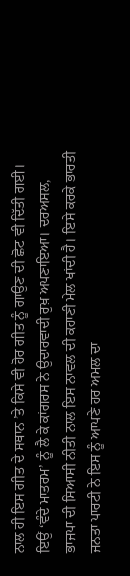ਨਾਲ ਹੀ ਇਸ ਗੀਤ ਦੇ ਸਥਾਨ ’ਤੇ ਕਿਸੇ ਵੀ ਹੋਰ ਗੀਤ ਨੂੰ ਗਾਉਣ ਦੀ ਛੋਟ ਵੀ ਦਿੱਤੀ ਗਈ। ਇਉਂ ‘ਵੰਦੇ ਮਾਤਰਮ’ ਨੂੰ ਲੈ ਕੇ ਕਾਂਗਰਸ ਨੇ ਉਦਾਰਵਾਦੀ ਰੁਖ਼ ਅਪਣਾਇਆ। ਦਰਅਸਲ, ਭਾਜਪਾ ਦੀ ਸਿਆਸੀ ਨੀਤੀ ਨਾਲ ਇਸ ਨਾਵਲ ਦੀ ਕਹਾਣੀ ਮੇਲ ਖਾਂਦੀ ਹੈ। ਇਸੇ ਕਰਕੇ ਭਾਰਤੀ ਜਨਤਾ ਪਾਰਟੀ ਨੇ ਇਸ ਨੂੰ ਆਪਣੇ ਹਰ ਅਮਲ ਦਾ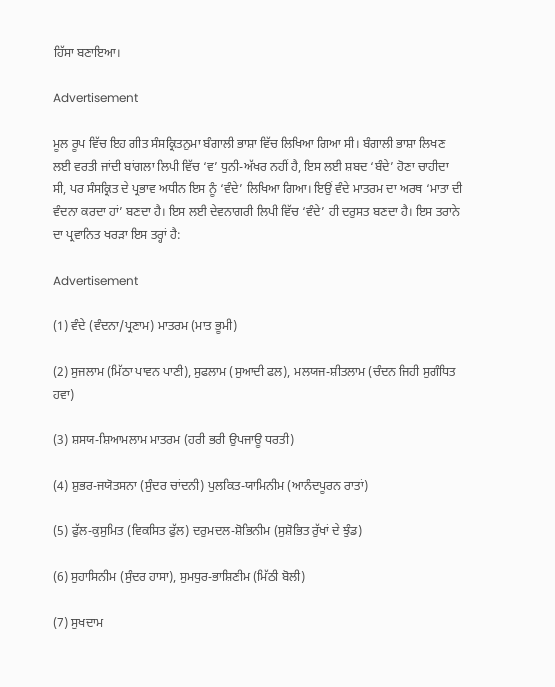ਹਿੱਸਾ ਬਣਾਇਆ।

Advertisement

ਮੂਲ ਰੂਪ ਵਿੱਚ ਇਹ ਗੀਤ ਸੰਸਕ੍ਰਿਤਨੁਮਾ ਬੰਗਾਲੀ ਭਾਸ਼ਾ ਵਿੱਚ ਲਿਖਿਆ ਗਿਆ ਸੀ। ਬੰਗਾਲੀ ਭਾਸ਼ਾ ਲਿਖਣ ਲਈ ਵਰਤੀ ਜਾਂਦੀ ਬਾਂਗਲਾ ਲਿਪੀ ਵਿੱਚ ‘ਵ’ ਧੁਨੀ-ਅੱਖਰ ਨਹੀਂ ਹੈ, ਇਸ ਲਈ ਸ਼ਬਦ ‘ਬੰਦੇ’ ਹੋਣਾ ਚਾਹੀਦਾ ਸੀ, ਪਰ ਸੰਸਕ੍ਰਿਤ ਦੇ ਪ੍ਰਭਾਵ ਅਧੀਨ ਇਸ ਨੂੰ ‘ਵੰਦੇ’ ਲਿਖਿਆ ਗਿਆ। ਇਉਂ ਵੰਦੇ ਮਾਤਰਮ ਦਾ ਅਰਥ ‘ਮਾਤਾ ਦੀ ਵੰਦਨਾ ਕਰਦਾ ਹਾਂ’ ਬਣਦਾ ਹੈ। ਇਸ ਲਈ ਦੇਵਨਾਗਰੀ ਲਿਪੀ ਵਿੱਚ ‘ਵੰਦੇ’ ਹੀ ਦਰੁਸਤ ਬਣਦਾ ਹੈ। ਇਸ ਤਰਾਨੇ ਦਾ ਪ੍ਰਵਾਨਿਤ ਖਰੜਾ ਇਸ ਤਰ੍ਹਾਂ ਹੈ:

Advertisement

(1) ਵੰਦੇ (ਵੰਦਨਾ/ਪ੍ਰਣਾਮ) ਮਾਤਰਮ (ਮਾਤ ਭੂਮੀ)

(2) ਸੁਜਲਾਮ (ਮਿੱਠਾ ਪਾਵਨ ਪਾਣੀ), ਸੁਫਲਾਮ (ਸੁਆਦੀ ਫਲ), ਮਲਯਜ-ਸ਼ੀਤਲਾਮ (ਚੰਦਨ ਜਿਹੀ ਸੁਗੰਧਿਤ ਹਵਾ)

(3) ਸ਼ਸਯ-ਸ਼ਿਆਮਲਾਮ ਮਾਤਰਮ (ਹਰੀ ਭਰੀ ਉਪਜਾਊ ਧਰਤੀ)

(4) ਸ਼ੁਭਰ-ਜਯੋਤਸਨਾ (ਸੁੰਦਰ ਚਾਂਦਨੀ) ਪੁਲਕਿਤ-ਯਾਮਿਨੀਮ (ਆਨੰਦਪੂਰਨ ਰਾਤਾਂ)

(5) ਫੁੱਲ-ਕੁਸੁਮਿਤ (ਵਿਕਸਿਤ ਫੁੱਲ) ਦਰੁਮਦਲ-ਸ਼ੋਭਿਨੀਮ (ਸੁਸ਼ੋਭਿਤ ਰੁੱਖਾਂ ਦੇ ਝੁੰਡ)

(6) ਸੁਹਾਸਿਨੀਮ (ਸੁੰਦਰ ਹਾਸਾ), ਸੁਮਧੁਰ-ਭਾਸ਼ਿਣੀਮ (ਮਿੱਠੀ ਬੋਲੀ)

(7) ਸੁਖਦਾਮ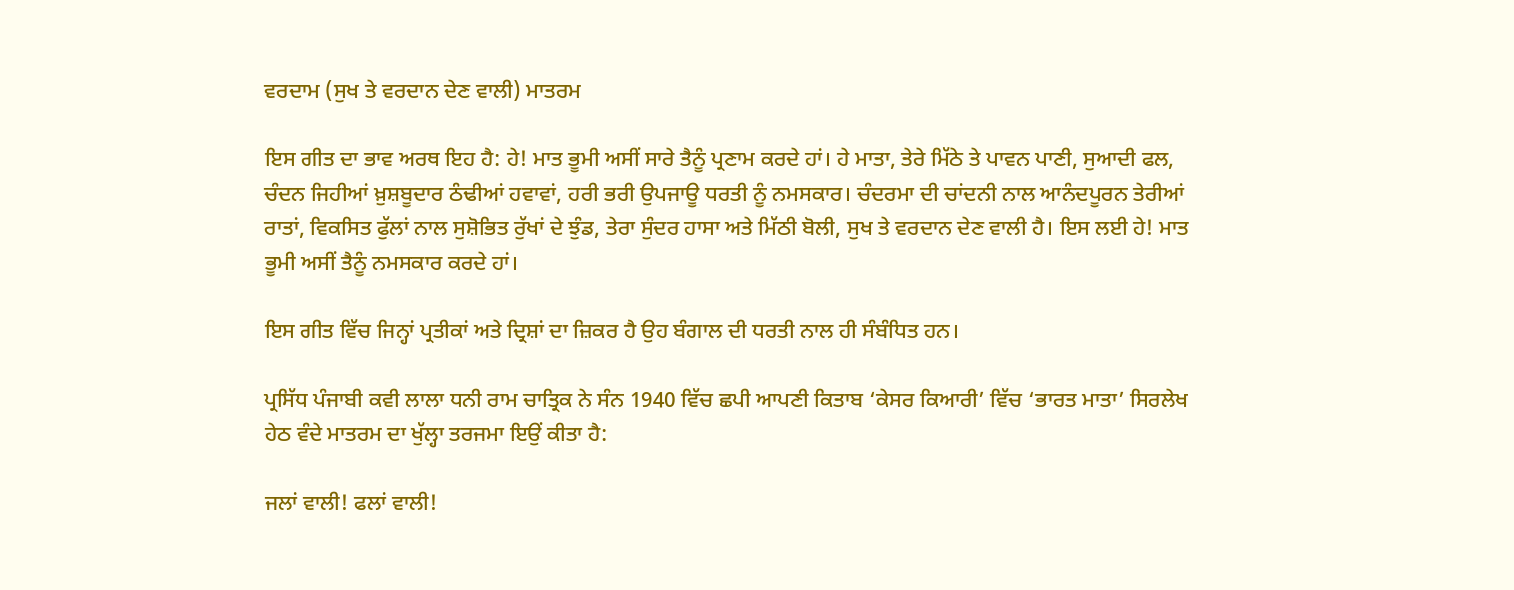ਵਰਦਾਮ (ਸੁਖ ਤੇ ਵਰਦਾਨ ਦੇਣ ਵਾਲੀ) ਮਾਤਰਮ

ਇਸ ਗੀਤ ਦਾ ਭਾਵ ਅਰਥ ਇਹ ਹੈ: ਹੇ! ਮਾਤ ਭੂਮੀ ਅਸੀਂ ਸਾਰੇ ਤੈਨੂੰ ਪ੍ਰਣਾਮ ਕਰਦੇ ਹਾਂ। ਹੇ ਮਾਤਾ, ਤੇਰੇ ਮਿੱਠੇ ਤੇ ਪਾਵਨ ਪਾਣੀ, ਸੁਆਦੀ ਫਲ, ਚੰਦਨ ਜਿਹੀਆਂ ਖ਼ੁਸ਼ਬੂਦਾਰ ਠੰਢੀਆਂ ਹਵਾਵਾਂ, ਹਰੀ ਭਰੀ ਉਪਜਾਊ ਧਰਤੀ ਨੂੰ ਨਮਸਕਾਰ। ਚੰਦਰਮਾ ਦੀ ਚਾਂਦਨੀ ਨਾਲ ਆਨੰਦਪੂਰਨ ਤੇਰੀਆਂ ਰਾਤਾਂ, ਵਿਕਸਿਤ ਫੁੱਲਾਂ ਨਾਲ ਸੁਸ਼ੋਭਿਤ ਰੁੱਖਾਂ ਦੇ ਝੁੰਡ, ਤੇਰਾ ਸੁੰਦਰ ਹਾਸਾ ਅਤੇ ਮਿੱਠੀ ਬੋਲੀ, ਸੁਖ ਤੇ ਵਰਦਾਨ ਦੇਣ ਵਾਲੀ ਹੈ। ਇਸ ਲਈ ਹੇ! ਮਾਤ ਭੂਮੀ ਅਸੀਂ ਤੈਨੂੰ ਨਮਸਕਾਰ ਕਰਦੇ ਹਾਂ।

ਇਸ ਗੀਤ ਵਿੱਚ ਜਿਨ੍ਹਾਂ ਪ੍ਰਤੀਕਾਂ ਅਤੇ ਦ੍ਰਿਸ਼ਾਂ ਦਾ ਜ਼ਿਕਰ ਹੈ ਉਹ ਬੰਗਾਲ ਦੀ ਧਰਤੀ ਨਾਲ ਹੀ ਸੰਬੰਧਿਤ ਹਨ।

ਪ੍ਰਸਿੱਧ ਪੰਜਾਬੀ ਕਵੀ ਲਾਲਾ ਧਨੀ ਰਾਮ ਚਾਤ੍ਰਿਕ ਨੇ ਸੰਨ 1940 ਵਿੱਚ ਛਪੀ ਆਪਣੀ ਕਿਤਾਬ ‘ਕੇਸਰ ਕਿਆਰੀ’ ਵਿੱਚ ‘ਭਾਰਤ ਮਾਤਾ’ ਸਿਰਲੇਖ ਹੇਠ ਵੰਦੇ ਮਾਤਰਮ ਦਾ ਖੁੱਲ੍ਹਾ ਤਰਜਮਾ ਇਉਂ ਕੀਤਾ ਹੈ:

ਜਲਾਂ ਵਾਲੀ! ਫਲਾਂ ਵਾਲੀ!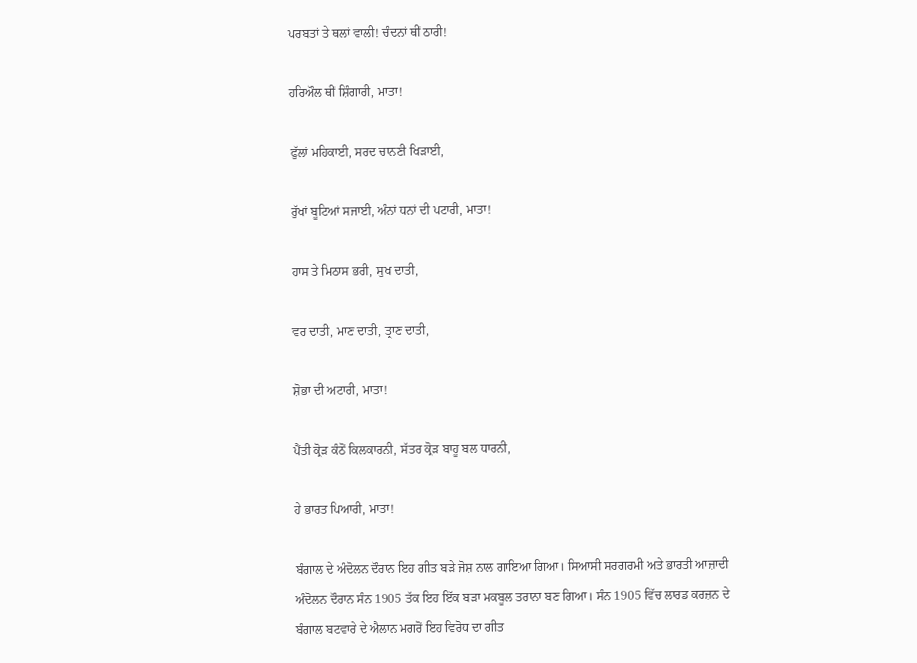ਪਰਬਤਾਂ ਤੇ ਥਲਾਂ ਵਾਲੀ! ਚੰਦਨਾਂ ਥੀਂ ਠਾਰੀ!

ਹਰਿਔਲ ਥੀਂ ਸ਼ਿੰਗਾਰੀ, ਮਾਤਾ!

ਫੁੱਲਾਂ ਮਹਿਕਾਈ, ਸਰਦ ਚਾਨਣੀ ਖਿੜਾਈ,

ਰੁੱਖਾਂ ਬੂਟਿਆਂ ਸਜਾਈ, ਅੰਨਾਂ ਧਨਾਂ ਦੀ ਪਟਾਰੀ, ਮਾਤਾ!

ਹਾਸ ਤੇ ਮਿਠਾਸ ਭਰੀ, ਸੁਖ ਦਾਤੀ,

ਵਰ ਦਾਤੀ, ਮਾਣ ਦਾਤੀ, ਤ੍ਰਾਣ ਦਾਤੀ,

ਸ਼ੋਭਾ ਦੀ ਅਟਾਰੀ, ਮਾਤਾ!

ਪੈਂਤੀ ਕ੍ਰੋੜ ਕੰਠੋਂ ਕਿਲਕਾਰਨੀ, ਸੱਤਰ ਕ੍ਰੋੜ ਬਾਹੂ ਬਲ ਧਾਰਨੀ,

ਹੇ ਭਾਰਤ ਪਿਆਰੀ, ਮਾਤਾ!

ਬੰਗਾਲ ਦੇ ਅੰਦੋਲਨ ਦੌਰਾਨ ਇਹ ਗੀਤ ਬੜੇ ਜੋਸ਼ ਨਾਲ ਗਾਇਆ ਗਿਆ। ਸਿਆਸੀ ਸਰਗਰਮੀ ਅਤੇ ਭਾਰਤੀ ਆਜ਼ਾਦੀ ਅੰਦੋਲਨ ਦੌਰਾਨ ਸੰਨ 1905 ਤੱਕ ਇਹ ਇੱਕ ਬੜਾ ਮਕਬੂਲ ਤਰਾਨਾ ਬਣ ਗਿਆ। ਸੰਨ 1905 ਵਿੱਚ ਲਾਰਡ ਕਰਜ਼ਨ ਦੇ ਬੰਗਾਲ ਬਟਵਾਰੇ ਦੇ ਐਲਾਨ ਮਗਰੋਂ ਇਹ ਵਿਰੋਧ ਦਾ ਗੀਤ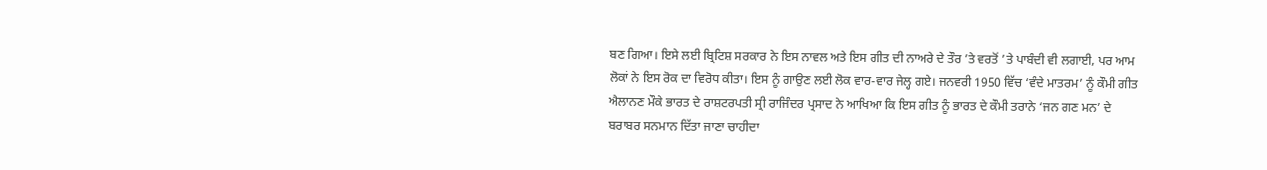ਬਣ ਗਿਆ। ਇਸੇ ਲਈ ਬ੍ਰਿਟਿਸ਼ ਸਰਕਾਰ ਨੇ ਇਸ ਨਾਵਲ ਅਤੇ ਇਸ ਗੀਤ ਦੀ ਨਾਅਰੇ ਦੇ ਤੌਰ ’ਤੇ ਵਰਤੋਂ ’ਤੇ ਪਾਬੰਦੀ ਵੀ ਲਗਾਈ, ਪਰ ਆਮ ਲੋਕਾਂ ਨੇ ਇਸ ਰੋਕ ਦਾ ਵਿਰੋਧ ਕੀਤਾ। ਇਸ ਨੂੰ ਗਾਉਣ ਲਈ ਲੋਕ ਵਾਰ-ਵਾਰ ਜੇਲ੍ਹ ਗਏ। ਜਨਵਰੀ 1950 ਵਿੱਚ ‘ਵੰਦੇ ਮਾਤਰਮ’ ਨੂੰ ਕੌਮੀ ਗੀਤ ਐਲਾਨਣ ਮੌਕੇ ਭਾਰਤ ਦੇ ਰਾਸ਼ਟਰਪਤੀ ਸ੍ਰੀ ਰਾਜਿੰਦਰ ਪ੍ਰਸਾਦ ਨੇ ਆਖਿਆ ਕਿ ਇਸ ਗੀਤ ਨੂੰ ਭਾਰਤ ਦੇ ਕੌਮੀ ਤਰਾਨੇ ‘ਜਨ ਗਣ ਮਨ’ ਦੇ ਬਰਾਬਰ ਸਨਮਾਨ ਦਿੱਤਾ ਜਾਣਾ ਚਾਹੀਦਾ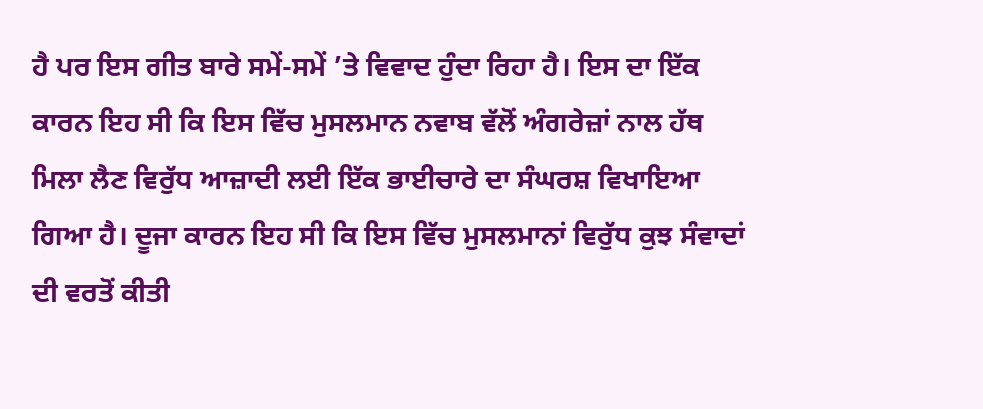ਹੈ ਪਰ ਇਸ ਗੀਤ ਬਾਰੇ ਸਮੇਂ-ਸਮੇਂ ’ਤੇ ਵਿਵਾਦ ਹੁੰਦਾ ਰਿਹਾ ਹੈ। ਇਸ ਦਾ ਇੱਕ ਕਾਰਨ ਇਹ ਸੀ ਕਿ ਇਸ ਵਿੱਚ ਮੁਸਲਮਾਨ ਨਵਾਬ ਵੱਲੋਂ ਅੰਗਰੇਜ਼ਾਂ ਨਾਲ ਹੱਥ ਮਿਲਾ ਲੈਣ ਵਿਰੁੱਧ ਆਜ਼ਾਦੀ ਲਈ ਇੱਕ ਭਾਈਚਾਰੇ ਦਾ ਸੰਘਰਸ਼ ਵਿਖਾਇਆ ਗਿਆ ਹੈ। ਦੂਜਾ ਕਾਰਨ ਇਹ ਸੀ ਕਿ ਇਸ ਵਿੱਚ ਮੁਸਲਮਾਨਾਂ ਵਿਰੁੱਧ ਕੁਝ ਸੰਵਾਦਾਂ ਦੀ ਵਰਤੋਂ ਕੀਤੀ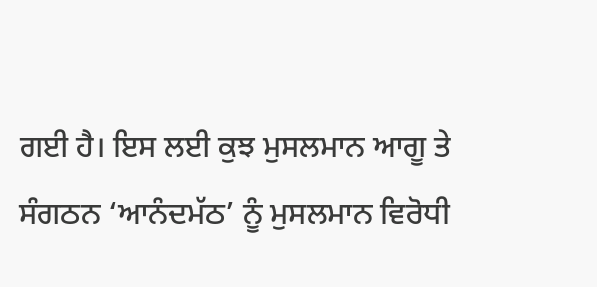ਗਈ ਹੈ। ਇਸ ਲਈ ਕੁਝ ਮੁਸਲਮਾਨ ਆਗੂ ਤੇ ਸੰਗਠਨ ‘ਆਨੰਦਮੱਠ’ ਨੂੰ ਮੁਸਲਮਾਨ ਵਿਰੋਧੀ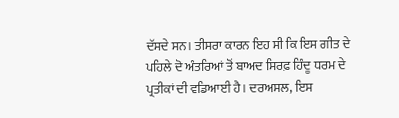ਦੱਸਦੇ ਸਨ। ਤੀਸਰਾ ਕਾਰਨ ਇਹ ਸੀ ਕਿ ਇਸ ਗੀਤ ਦੇ ਪਹਿਲੇ ਦੋ ਅੰਤਰਿਆਂ ਤੋਂ ਬਾਅਦ ਸਿਰਫ਼ ਹਿੰਦੂ ਧਰਮ ਦੇ ਪ੍ਰਤੀਕਾਂ ਦੀ ਵਡਿਆਈ ਹੈ। ਦਰਅਸਲ, ਇਸ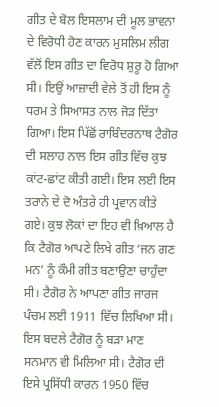ਗੀਤ ਦੇ ਬੋਲ ਇਸਲਾਮ ਦੀ ਮੂਲ ਭਾਵਨਾ ਦੇ ਵਿਰੋਧੀ ਹੋਣ ਕਾਰਨ ਮੁਸਲਿਮ ਲੀਗ ਵੱਲੋਂ ਇਸ ਗੀਤ ਦਾ ਵਿਰੋਧ ਸ਼ੁਰੂ ਹੋ ਗਿਆ ਸੀ। ਇਉਂ ਆਜ਼ਾਦੀ ਵੇਲੇ ਤੋਂ ਹੀ ਇਸ ਨੂੰ ਧਰਮ ਤੇ ਸਿਆਸਤ ਨਾਲ ਜੋੜ ਦਿੱਤਾ ਗਿਆ। ਇਸ ਪਿੱਛੋਂ ਰਾਬਿੰਦਰਨਾਥ ਟੈਗੋਰ ਦੀ ਸਲਾਹ ਨਾਲ ਇਸ ਗੀਤ ਵਿੱਚ ਕੁਝ ਕਾਂਟ-ਛਾਂਟ ਕੀਤੀ ਗਈ। ਇਸ ਲਈ ਇਸ ਤਰਾਨੇ ਦੇ ਦੋ ਅੰਤਰੇ ਹੀ ਪ੍ਰਵਾਨ ਕੀਤੇ ਗਏ। ਕੁਝ ਲੋਕਾਂ ਦਾ ਇਹ ਵੀ ਖ਼ਿਆਲ ਹੈ ਕਿ ਟੈਗੋਰ ਆਪਣੇ ਲਿਖੇ ਗੀਤ ‘ਜਨ ਗਣ ਮਨ’ ਨੂੰ ਕੌਮੀ ਗੀਤ ਬਣਾਉਣਾ ਚਾਹੁੰਦਾ ਸੀ। ਟੈਗੋਰ ਨੇ ਆਪਣਾ ਗੀਤ ਜਾਰਜ ਪੰਚਮ ਲਈ 1911 ਵਿੱਚ ਲਿਖਿਆ ਸੀ। ਇਸ ਬਦਲੇ ਟੈਗੋਰ ਨੂੰ ਬੜਾ ਮਾਣ ਸਨਮਾਨ ਵੀ ਮਿਲਿਆ ਸੀ। ਟੈਗੋਰ ਦੀ ਇਸੇ ਪ੍ਰਸਿੱਧੀ ਕਾਰਨ 1950 ਵਿੱਚ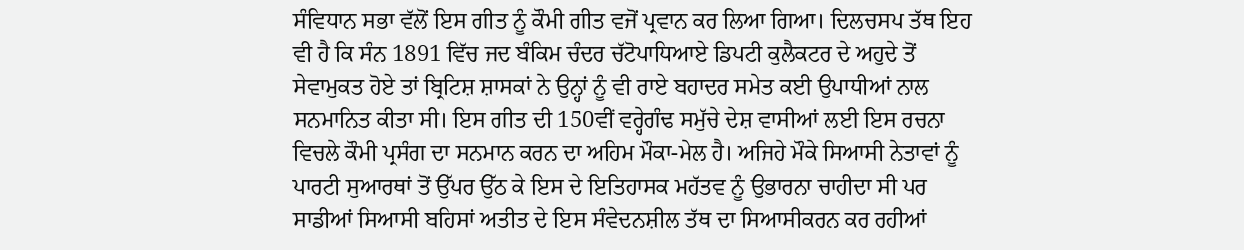ਸੰਵਿਧਾਨ ਸਭਾ ਵੱਲੋਂ ਇਸ ਗੀਤ ਨੂੰ ਕੌਮੀ ਗੀਤ ਵਜੋਂ ਪ੍ਰਵਾਨ ਕਰ ਲਿਆ ਗਿਆ। ਦਿਲਚਸਪ ਤੱਥ ਇਹ ਵੀ ਹੈ ਕਿ ਸੰਨ 1891 ਵਿੱਚ ਜਦ ਬੰਕਿਮ ਚੰਦਰ ਚੱਟੋਪਾਧਿਆਏ ਡਿਪਟੀ ਕੁਲੈਕਟਰ ਦੇ ਅਹੁਦੇ ਤੋਂ ਸੇਵਾਮੁਕਤ ਹੋਏ ਤਾਂ ਬ੍ਰਿਟਿਸ਼ ਸ਼ਾਸਕਾਂ ਨੇ ਉਨ੍ਹਾਂ ਨੂੰ ਵੀ ਰਾਏ ਬਹਾਦਰ ਸਮੇਤ ਕਈ ਉਪਾਧੀਆਂ ਨਾਲ ਸਨਮਾਨਿਤ ਕੀਤਾ ਸੀ। ਇਸ ਗੀਤ ਦੀ 150ਵੀਂ ਵਰ੍ਹੇਗੰਢ ਸਮੁੱਚੇ ਦੇਸ਼ ਵਾਸੀਆਂ ਲਈ ਇਸ ਰਚਨਾ ਵਿਚਲੇ ਕੌਮੀ ਪ੍ਰਸੰਗ ਦਾ ਸਨਮਾਨ ਕਰਨ ਦਾ ਅਹਿਮ ਮੌਕਾ-ਮੇਲ ਹੈ। ਅਜਿਹੇ ਮੌਕੇ ਸਿਆਸੀ ਨੇਤਾਵਾਂ ਨੂੰ ਪਾਰਟੀ ਸੁਆਰਥਾਂ ਤੋਂ ਉੱਪਰ ਉੱਠ ਕੇ ਇਸ ਦੇ ਇਤਿਹਾਸਕ ਮਹੱਤਵ ਨੂੰ ਉਭਾਰਨਾ ਚਾਹੀਦਾ ਸੀ ਪਰ ਸਾਡੀਆਂ ਸਿਆਸੀ ਬਹਿਸਾਂ ਅਤੀਤ ਦੇ ਇਸ ਸੰਵੇਦਨਸ਼ੀਲ ਤੱਥ ਦਾ ਸਿਆਸੀਕਰਨ ਕਰ ਰਹੀਆਂ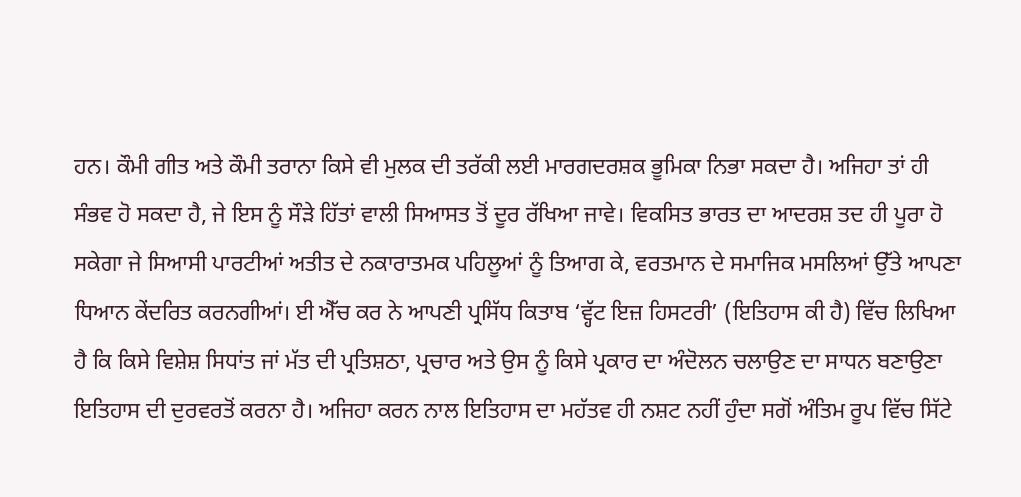ਹਨ। ਕੌਮੀ ਗੀਤ ਅਤੇ ਕੌਮੀ ਤਰਾਨਾ ਕਿਸੇ ਵੀ ਮੁਲਕ ਦੀ ਤਰੱਕੀ ਲਈ ਮਾਰਗਦਰਸ਼ਕ ਭੂਮਿਕਾ ਨਿਭਾ ਸਕਦਾ ਹੈ। ਅਜਿਹਾ ਤਾਂ ਹੀ ਸੰਭਵ ਹੋ ਸਕਦਾ ਹੈ, ਜੇ ਇਸ ਨੂੰ ਸੌੜੇ ਹਿੱਤਾਂ ਵਾਲੀ ਸਿਆਸਤ ਤੋਂ ਦੂਰ ਰੱਖਿਆ ਜਾਵੇ। ਵਿਕਸਿਤ ਭਾਰਤ ਦਾ ਆਦਰਸ਼ ਤਦ ਹੀ ਪੂਰਾ ਹੋ ਸਕੇਗਾ ਜੇ ਸਿਆਸੀ ਪਾਰਟੀਆਂ ਅਤੀਤ ਦੇ ਨਕਾਰਾਤਮਕ ਪਹਿਲੂਆਂ ਨੂੰ ਤਿਆਗ ਕੇ, ਵਰਤਮਾਨ ਦੇ ਸਮਾਜਿਕ ਮਸਲਿਆਂ ਉੱਤੇ ਆਪਣਾ ਧਿਆਨ ਕੇਂਦਰਿਤ ਕਰਨਗੀਆਂ। ਈ ਐੱਚ ਕਰ ਨੇ ਆਪਣੀ ਪ੍ਰਸਿੱਧ ਕਿਤਾਬ ‘ਵ੍ਹੱਟ ਇਜ਼ ਹਿਸਟਰੀ’ (ਇਤਿਹਾਸ ਕੀ ਹੈ) ਵਿੱਚ ਲਿਖਿਆ ਹੈ ਕਿ ਕਿਸੇ ਵਿਸ਼ੇਸ਼ ਸਿਧਾਂਤ ਜਾਂ ਮੱਤ ਦੀ ਪ੍ਰਤਿਸ਼ਠਾ, ਪ੍ਰਚਾਰ ਅਤੇ ਉਸ ਨੂੰ ਕਿਸੇ ਪ੍ਰਕਾਰ ਦਾ ਅੰਦੋਲਨ ਚਲਾਉਣ ਦਾ ਸਾਧਨ ਬਣਾਉਣਾ ਇਤਿਹਾਸ ਦੀ ਦੁਰਵਰਤੋਂ ਕਰਨਾ ਹੈ। ਅਜਿਹਾ ਕਰਨ ਨਾਲ ਇਤਿਹਾਸ ਦਾ ਮਹੱਤਵ ਹੀ ਨਸ਼ਟ ਨਹੀਂ ਹੁੰਦਾ ਸਗੋਂ ਅੰਤਿਮ ਰੂਪ ਵਿੱਚ ਸਿੱਟੇ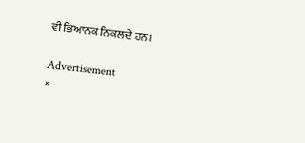ਵੀ ਭਿਆਨਕ ਨਿਕਲਦੇ ਹਨ।

Advertisement
×